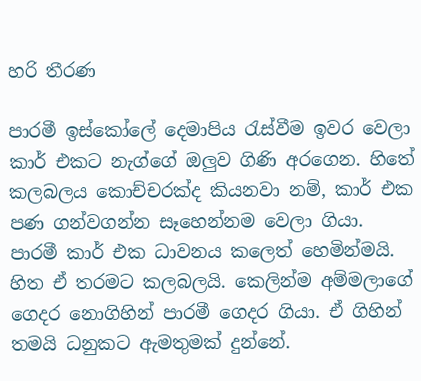හරි තීරණ

පාරමී ඉස්කෝලේ දෙමාපිය රැස්වීම ඉවර වෙලා කාර් එකට නැග්ගේ ඔලුව ගිණි අරගෙන. හිතේ කලබලය කොච්චරක්ද කියනවා නම්, කාර් එක පණ ගන්වගන්න සෑහෙන්නම වෙලා ගියා. පාරමී කාර් එක ධාවනය කලෙත් හෙමින්මයි. හිත ඒ තරමට කලබලයි. කෙලින්ම අම්මලාගේ ගෙදර නොගිහින් පාරමී ගෙදර ගියා. ඒ ගිහින් තමයි ධනුකට ඇමතුමක් දුන්නේ.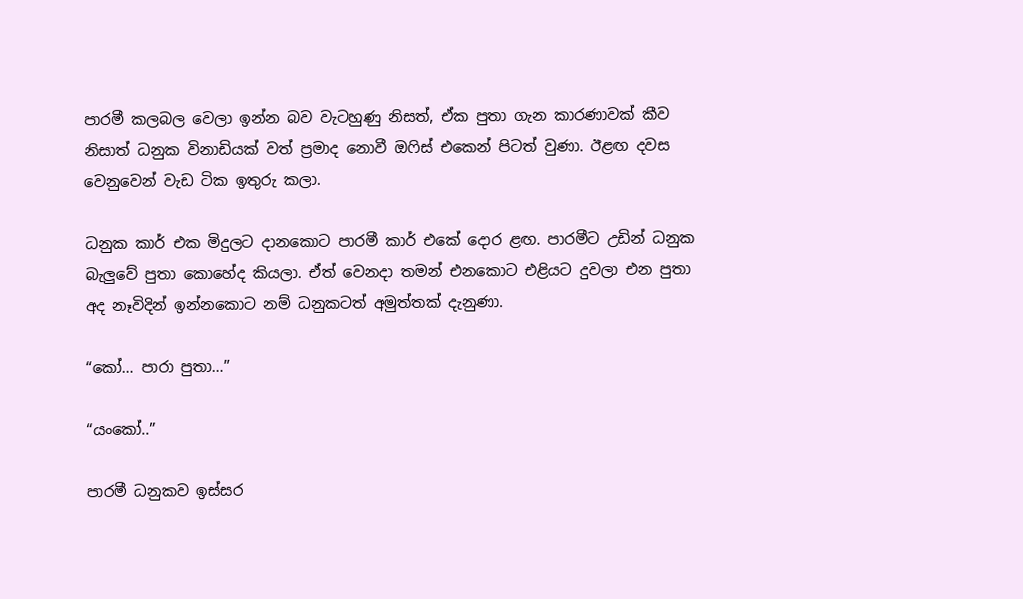පාරමී කලබල වෙලා ඉන්න බව වැටහුණු නිසත්, ඒක පුතා ගැන කාරණාවක් කීව නිසාත් ධනුක විනාඩියක් වත් ප්‍රමාද නොවී ඔෆිස් එකෙන් පිටත් වුණා. ඊළඟ දවස වෙනුවෙන් වැඩ ටික ඉතුරු කලා.

ධනුක කාර් එක මිදුලට දානකොට පාරමී කාර් එකේ දොර ළඟ. පාරමීට උඩින් ධනුක බැලුවේ පුතා කොහේද කියලා. ඒත් වෙනදා තමන් එනකොට එළියට දුවලා එන පුතා අද නෑවිදින් ඉන්නකොට නම් ධනුකටත් අමුත්තක් දැනුණා.

“කෝ… පාරා පුතා…”

“යංකෝ..”

පාරමී ධනුකව ඉස්සර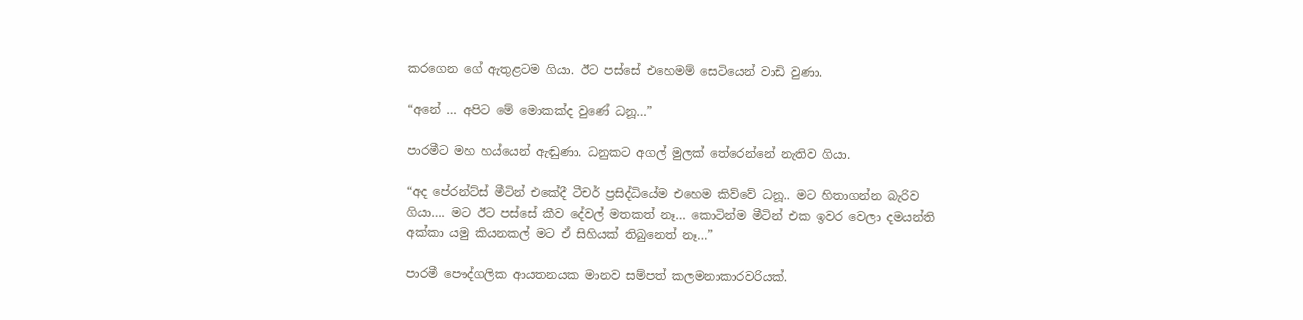කරගෙන ගේ ඇතුළටම ගියා. ඊට පස්සේ එහෙමම් සෙටියෙන් වාඩි වුණා.

“අනේ … අපිට මේ මොකක්ද වුණේ ධනූ…”

පාරමීට මහ හය්යෙන් ඇඬුණා. ධනුකට අගල් මුලක් තේරෙන්නේ නැතිව ගියා.

“අද පේරන්ට්ස් මීටින් එකේදී ටීචර් ප්‍රසිද්ධියේම එහෙම කිව්වේ ධනූ.. මට හිතාගන්න බැරිව ගියා…. මට ඊට පස්සේ කීව දේවල් මතකත් නෑ… කොටින්ම මීටින් එක ඉවර වෙලා දමයන්ති අක්කා යමු කියනකල් මට ඒ සිහියක් තිබුනෙත් නෑ…”

පාරමී පෞද්ගලික ආයතනයක මානව සම්පත් කලමනාකාරවරියක්.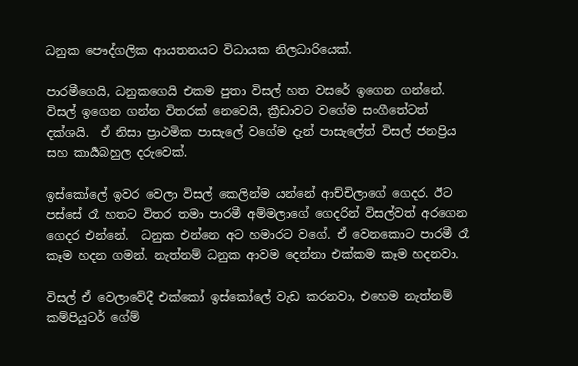ධනුක පෞද්ගලික ආයතනයට විධායක නිලධාරියෙක්.

පාරමීගෙයි, ධනුකගෙයි එකම පුතා විසල් හත වසරේ ඉගෙන ගන්නේ. විසල් ඉගෙන ගන්න විතරක් නෙවෙයි, ක්‍රීඩාවට වගේම සංගීතේටත්  දක්ශයි.  ඒ නිසා ප්‍රාථමික පාසැලේ වගේම දැන් පාසැලේත් විසල් ජනප්‍රිය සහ කාර්‍යබහුල දරුවෙක්.

ඉස්කෝලේ ඉවර වෙලා විසල් කෙලින්ම යන්නේ ආච්චිලාගේ ගෙදර. ඊට පස්සේ රෑ හතට විතර තමා පාරමී අම්මලාගේ ගෙදරින් විසල්වත් අරගෙන ගෙදර එන්නේ.  ධනුක එන්නෙ අට හමාරට වගේ. ඒ වෙනකොට පාරමී රෑ කෑම හදන ගමන්. නැත්නම් ධනුක ආවම දෙන්නා එක්කම කෑම හදනවා.

විසල් ඒ වෙලාවේදී එක්කෝ ඉස්කෝලේ වැඩ කරනවා, එහෙම නැත්නම් කම්පියුටර් ගේම්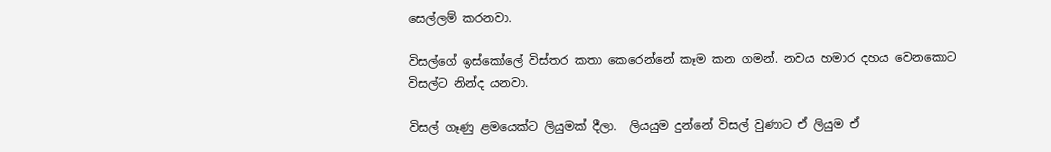සෙල්ලම් කරනවා.

විසල්ගේ ඉස්කෝලේ විස්තර කතා කෙරෙන්නේ කෑම කන ගමන්. නවය හමාර දහය වෙනකොට විසල්ට නින්ද යනවා.

විසල් ගෑණු ළමයෙක්ට ලියුමක් දීලා.  ලියයුම දුන්නේ විසල් වුණාට ඒ ලියුම ඒ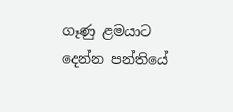ගෑණු ළමයාට දෙන්න පන්තියේ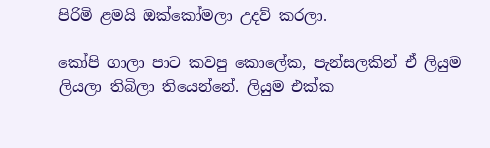පිරිමි ළමයි ඔක්කෝමලා උදව් කරලා.

කෝපි ගාලා පාට කවපු කොලේක, පැන්සලකින් ඒ ලියුම ලියලා තිබිලා තියෙන්නේ. ලියුම එක්ක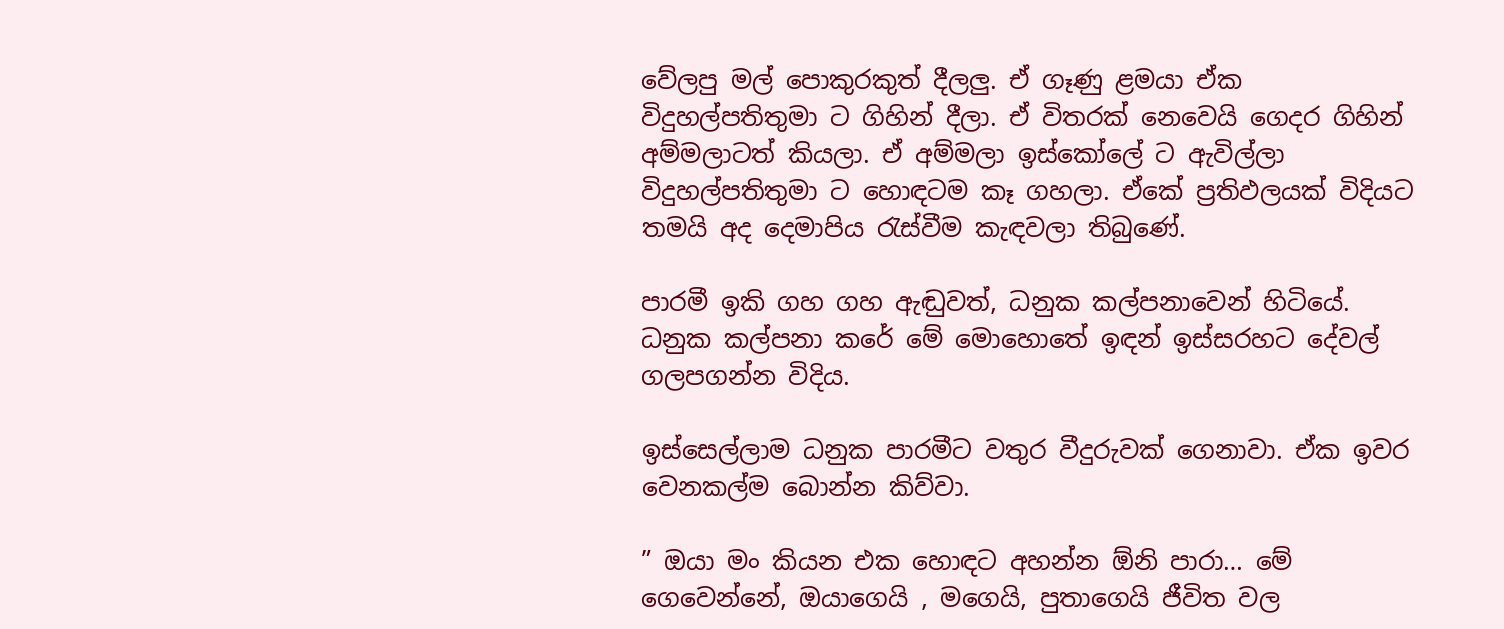වේලපු මල් පොකුරකුත් දීලලු. ඒ ගෑණු ළමයා ඒක විදුහල්පතිතුමා ට ගිහින් දීලා. ඒ විතරක් නෙවෙයි ගෙදර ගිහින් අම්මලාටත් කියලා. ඒ අම්මලා ඉස්කෝලේ ට ඇවිල්ලා විදුහල්පතිතුමා ට හොඳටම කෑ ගහලා. ඒකේ ප්‍රතිඵලයක් විදියට තමයි අද දෙමාපිය රැස්වීම කැඳවලා තිබුණේ.

පාරමී ඉකි ගහ ගහ ඇඬුවත්, ධනුක කල්පනාවෙන් හිටියේ. ධනුක කල්පනා කරේ මේ මොහොතේ ඉඳන් ඉස්සරහට දේවල් ගලපගන්න විදිය.

ඉස්සෙල්ලාම ධනුක පාරමීට වතුර වීදුරුවක් ගෙනාවා. ඒක ඉවර වෙනකල්ම බොන්න කිව්වා.

” ඔයා මං කියන එක හොඳට අහන්න ඕනි පාරා… මේ ගෙවෙන්නේ, ඔයාගෙයි , මගෙයි, පුතාගෙයි ජීවිත වල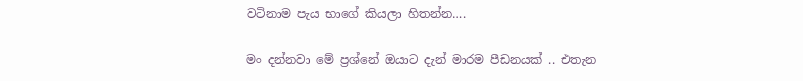වටිනාම පැය භාගේ කියලා හිතන්න….

මං දන්නවා මේ ප්‍රශ්නේ ඔයාට දැන් මාරම පීඩනයක් .. එතැන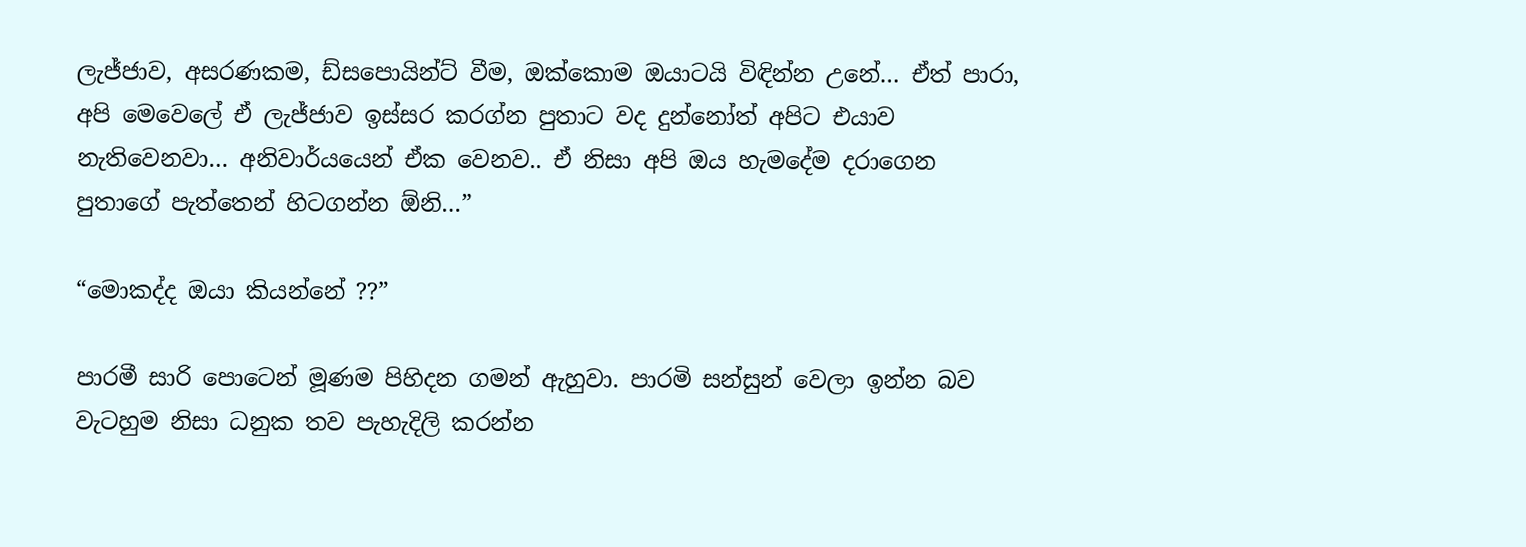ලැජ්ජාව, අසරණකම, ඩ්සපොයින්ට් වීම, ඔක්කොම ඔයාටයි විඳින්න උනේ… ඒත් පාරා, අපි මෙවෙලේ ඒ ලැජ්ජාව ඉස්සර කරග්න පුතාට වද දුන්නෝත් අපිට එයාව නැතිවෙනවා… අනිවාර්යයෙන් ඒක වෙනව.. ඒ නිසා අපි ඔය හැමදේම දරාගෙන පුතාගේ පැත්තෙන් හිටගන්න ඕනි…”

“මොකද්ද ඔයා කියන්නේ ??”

පාරමී සාරි පොටෙන් මූණම පිහිදන ගමන් ඇහුවා. පාරමි සන්සුන් වෙලා ඉන්න බව වැටහුම නිසා ධනුක තව පැහැදිලි කරන්න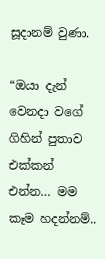සූදානම් වුණා.

“ඔයා දැන් වෙනදා වගේ ගිහින් පුතාව එක්කන් එන්න… මම කෑම හදන්නම්..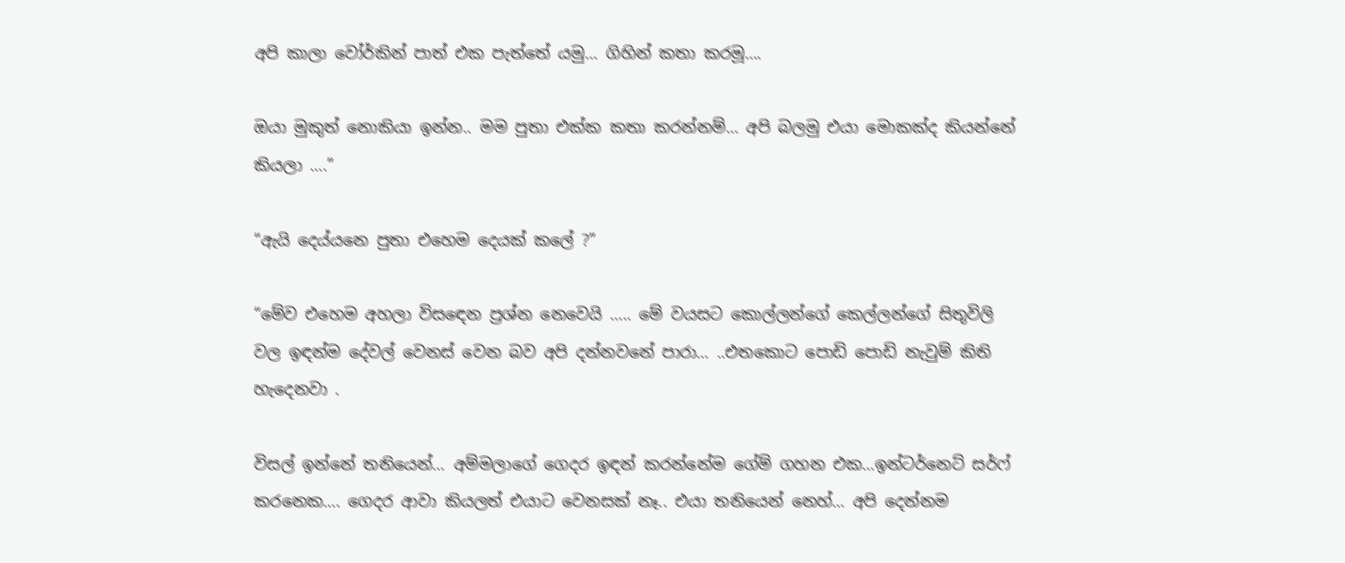අපි කාලා වෝර්කින් පාත් එක පැත්තේ යමු… ගිහින් කතා කරමූ….

ඔයා මුකුත් නොකියා ඉන්න.. මම පුතා එක්ක කතා කරන්නම්… අපි බලමු එයා මොකක්ද කියන්නේ කියලා ….”

“ඇයි දෙය්යනෙ පුතා එහෙම දෙයක් කලේ ?”

“මේව එහෙම අහලා විසඳෙන ප්‍රශ්න නෙවෙයි ….. මේ වයසට කොල්ලන්ගේ කෙල්ලන්ගේ සිතුවිලි වල ඉඳන්ම දේවල් වෙනස් වෙන බව අපි දන්නවනේ පාරා… ..එතකොට පොඩි පොඩි නැවුම් කිති හැදෙනවා .

විසල් ඉන්නේ තනියෙන්… අම්මලාගේ ගෙදර ඉඳන් කරන්නේම ගේම් ගහන එක…ඉන්ටර්නෙට් සර්ෆ් කරනෙක…. ගෙදර ආවා කියලත් එයාට වෙනසක් නෑ.. එයා තනියෙන් නෙහ්… අපි දෙන්නම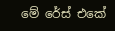මේ රේස් එකේ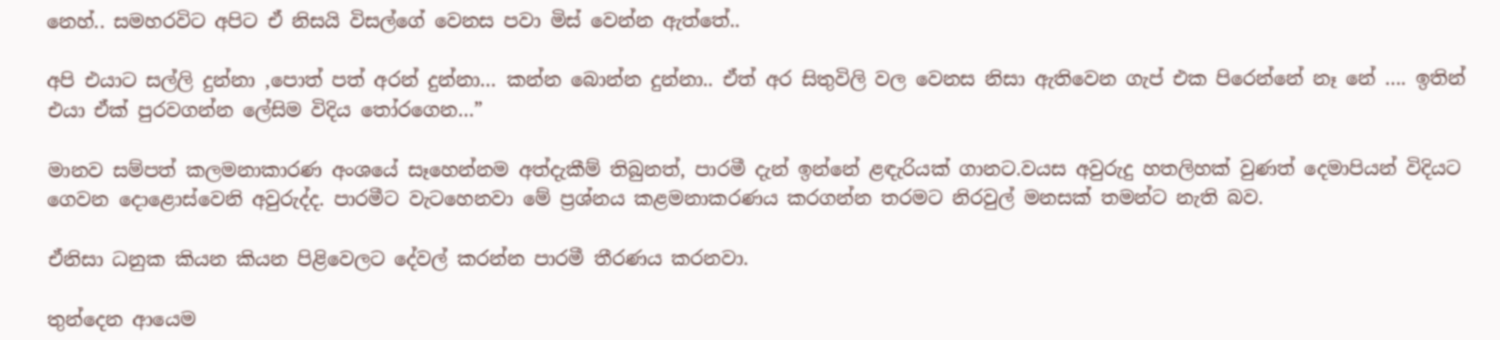නෙහ්.. සමහරවිට අපිට ඒ නිසයි විසල්ගේ වෙනස පවා මිස් වෙන්න ඇත්තේ..

අපි එයාට සල්ලි දුන්නා ,පොත් පත් අරන් දුන්නා… කන්න බොන්න දුන්නා.. ඒත් අර සිතුවිලි වල වෙනස නිසා ඇතිවෙන ගැප් එක පිරෙන්නේ නෑ නේ …. ඉතින් එයා ඒක් පුරවගන්න ලේසිම විදිය තෝරගෙන…”

මානව සම්පත් කලමනාකාරණ අංශයේ සෑහෙන්නම අත්දැකීම් තිබුනත්, පාරමී දැන් ඉන්නේ ළඳැරියක් ගානට.වයස අවුරුදු හතලිහක් වුණත් දෙමාපියන් විදියට ගෙවන දොළොස්වෙනි අවුරුද්ද. පාරමීට වැටහෙනවා මේ ප්‍රශ්නය කළමනාකරණය කරගන්න තරමට නිරවුල් මනසක් තමන්ට නැති බව.

ඒනිසා ධනුක කියන කියන පිළිවෙලට දේවල් කරන්න පාරමී තීරණය කරනවා.

තුන්දෙන ආයෙම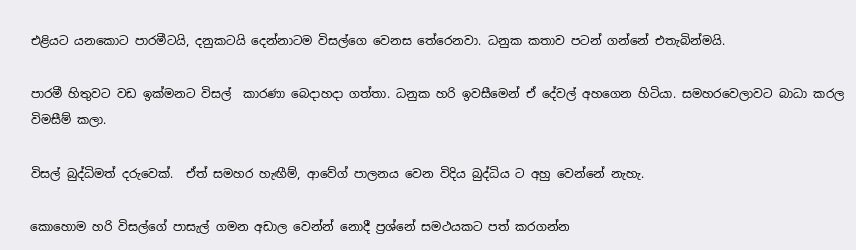එළියට යනකොට පාරමීටයි, දනුකටයි දෙන්නාටම විසල්ගෙ වෙනස තේරෙනවා. ධනුක කතාව පටන් ගන්නේ එතැබින්මයි.

පාරමී හිතුවට වඩ ඉක්මනට විසල්  කාරණා බෙදාහදා ගත්තා. ධනුක හරි ඉවසීමෙන් ඒ දේවල් අහගෙන හිටියා. සමහරවෙලාවට බාධා කරල විමසීම් කලා.

විසල් බුද්ධිමත් දරුවෙක්.  ඒත් සමහර හැඟීම්, ආවේග් පාලනය වෙන විදිය බුද්ධිය ට අහු වෙන්නේ නැහැ.

කොහොම හරි විසල්ගේ පාසැල් ගමන අඩාල වෙන්න් නොදී ප්‍රශ්නේ සමථයකට පත් කරගන්න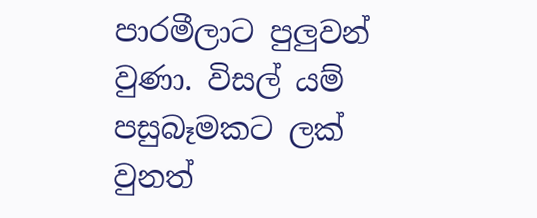පාරමීලාට පුලුවන් වුණා. විසල් යම් පසුබෑමකට ලක් වුනත්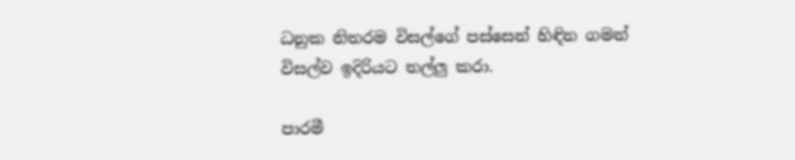ධනුක නිතරම විසල්ගේ පස්සෙන් හිඳින ගමන් විසල්ව ඉදිරියට තල්ලු කරා.

පාරමී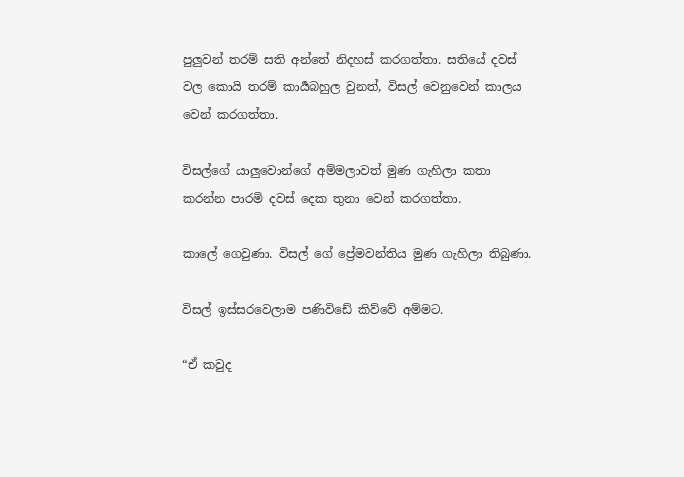පුලුවන් තරම් සති අන්තේ නිදහස් කරගත්තා. සතියේ දවස් වල කොයි තරම් කාර්‍යබහුල වුනත්, විසල් වෙනුවෙන් කාලය වෙන් කරගත්තා.

විසල්ගේ යාලුවොන්ගේ අම්මලාවත් මුණ ගැහිලා කතා කරන්න පාරමි දවස් දෙක තුනා වෙන් කරගත්තා.

කාලේ ගෙවුණා. විසල් ගේ ප්‍රේමවන්තිය මුණ ගැහිලා තිබුණා.

විසල් ඉස්සරවෙලාම පණිවිඩේ කිව්වේ අම්මට.

“ඒ කවුද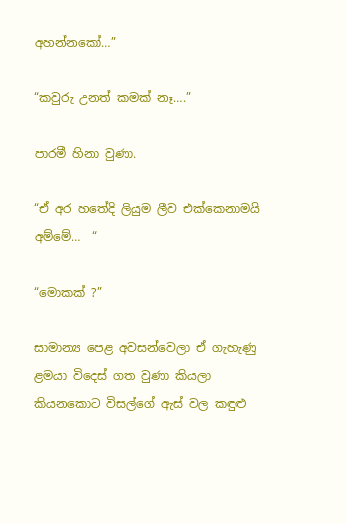අහන්නකෝ…”

“කවුරු උනත් කමක් නෑ….”

පාරමී හිනා වුණා.

“ඒ අර හතේදි ලියුම ලීව එක්කෙනාමයි අම්මේ…  “

“මොකක් ?”

සාමාන්‍ය පෙළ අවසන්වෙලා ඒ ගැහැණු ළමයා විදෙස් ගත වුණා කියලා කියනකොට විසල්ගේ ඇස් වල කඳුළු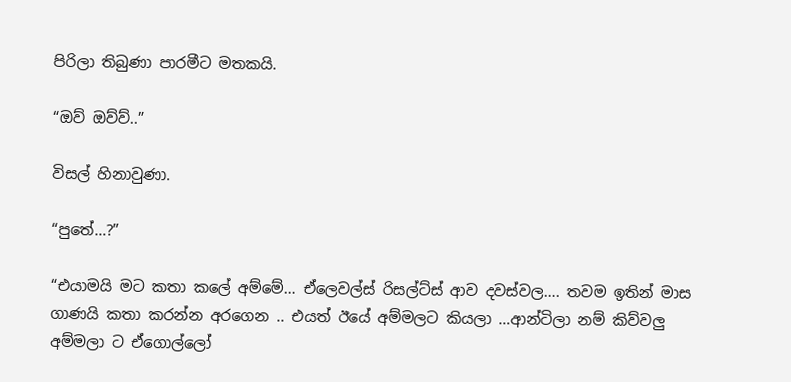පිරිලා තිබුණා පාරමීට මතකයි.

“ඔව් ඔව්ව්..”

විසල් හිනාවුණා.

“පුතේ…?”

“එයාමයි මට කතා කලේ අම්මේ… ඒලෙවල්ස් රිසල්ට්ස් ආව දවස්වල…. තවම ඉතින් මාස ගාණයි කතා කරන්න අරගෙන .. එයත් ඊයේ අම්මලට කියලා …ආන්ටිලා නම් කිව්වලු අම්මලා ට ඒගොල්ලෝ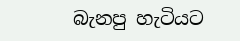බැනපු හැටියට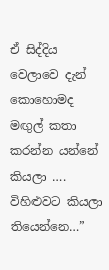ඒ සිද්දිය වෙලාවෙ දැන් කොහොමද මඟුල් කතා කරන්න යන්නේ කියලා …. විහිළුවට කියලා තියෙන්නෙ…”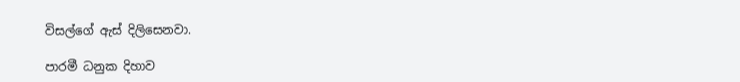විසල්ගේ ඇස් දිලිසෙනවා.

පාරමී ධනුක දිහාව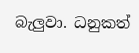බැලුවා. ධනුකත්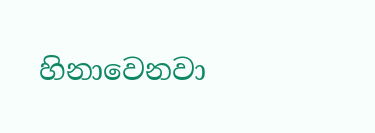හිනාවෙනවා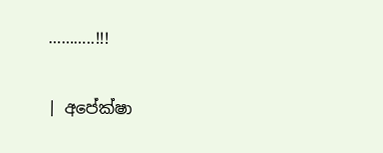………..!!!

| අපේක්ෂා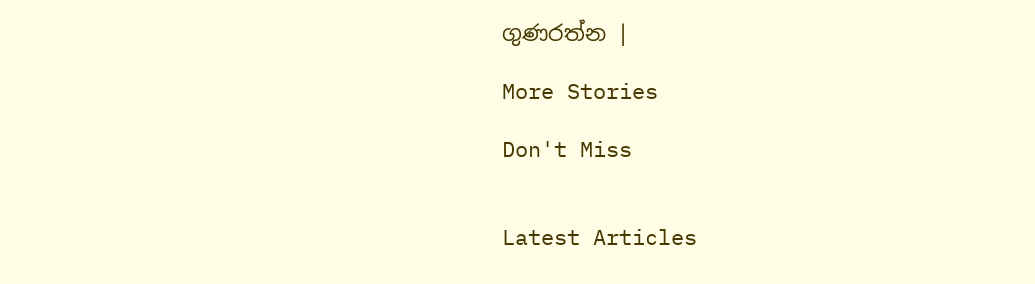ගුණරත්න |

More Stories

Don't Miss


Latest Articles